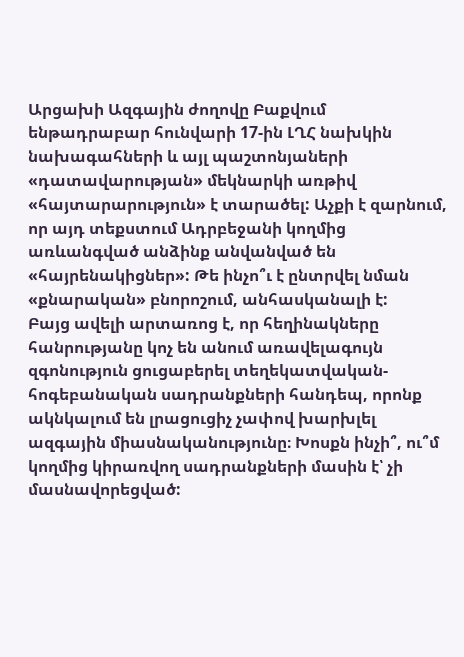Արցախի Ազգային ժողովը Բաքվում ենթադրաբար հունվարի 17-ին ԼՂՀ նախկին նախագահների և այլ պաշտոնյաների «դատավարության» մեկնարկի առթիվ «հայտարարություն» է տարածել: Աչքի է զարնում, որ այդ տեքստում Ադրբեջանի կողմից առևանգված անձինք անվանված են «հայրենակիցներ»: Թե ինչո՞ւ է ընտրվել նման «քնարական» բնորոշում, անհասկանալի է:
Բայց ավելի արտառոց է, որ հեղինակները հանրությանը կոչ են անում առավելագույն զգոնություն ցուցաբերել տեղեկատվական-հոգեբանական սադրանքների հանդեպ, որոնք ակնկալում են լրացուցիչ չափով խարխլել ազգային միասնականությունը։ Խոսքն ինչի՞, ու՞մ կողմից կիրառվող սադրանքների մասին է՝ չի մասնավորեցված: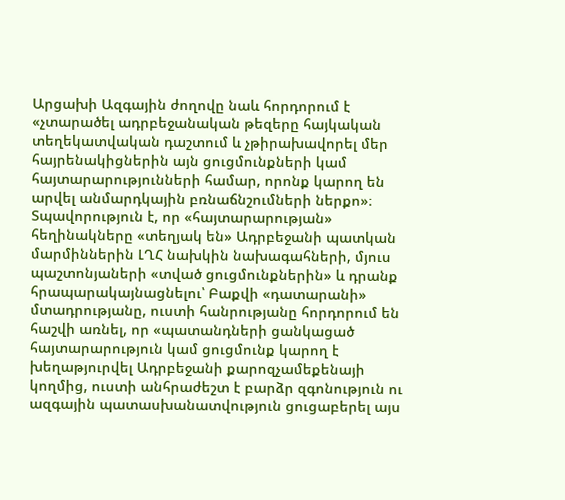Արցախի Ազգային ժողովը նաև հորդորում է «չտարածել ադրբեջանական թեզերը հայկական տեղեկատվական դաշտում և չթիրախավորել մեր հայրենակիցներին այն ցուցմունքների կամ հայտարարությունների համար, որոնք կարող են արվել անմարդկային բռնաճնշումների ներքո»։
Տպավորություն է, որ «հայտարարության» հեղինակները «տեղյակ են» Ադրբեջանի պատկան մարմիններին ԼՂՀ նախկին նախագահների, մյուս պաշտոնյաների «տված ցուցմունքներին» և դրանք հրապարակայնացնելու՝ Բաքվի «դատարանի» մտադրությանը, ուստի հանրությանը հորդորում են հաշվի առնել, որ «պատանդների ցանկացած հայտարարություն կամ ցուցմունք կարող է խեղաթյուրվել Ադրբեջանի քարոզչամեքենայի կողմից, ուստի անհրաժեշտ է բարձր զգոնություն ու ազգային պատասխանատվություն ցուցաբերել այս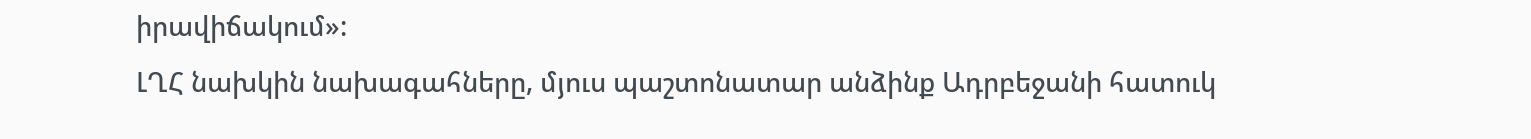իրավիճակում»:
ԼՂՀ նախկին նախագահները, մյուս պաշտոնատար անձինք Ադրբեջանի հատուկ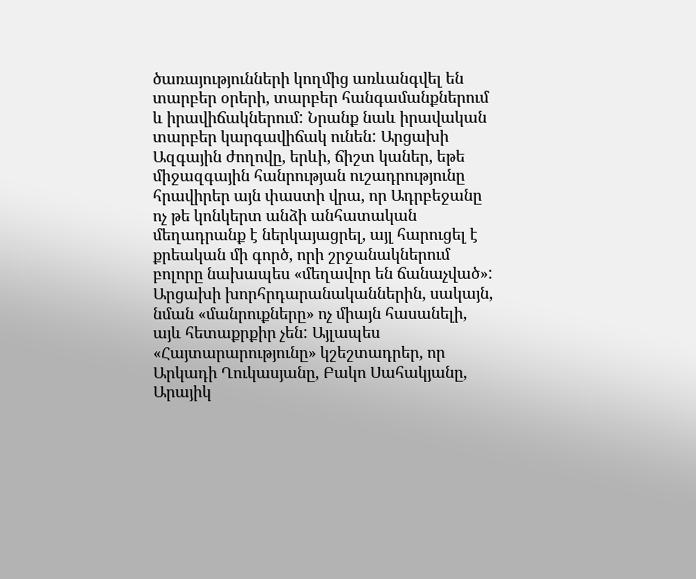ծառայությունների կողմից առևանգվել են տարբեր օրերի, տարբեր հանգամանքներում և իրավիճակներում: Նրանք նաև իրավական տարբեր կարգավիճակ ունեն: Արցախի Ազգային ժողովը, երևի, ճիշտ կաներ, եթե միջազգային հանրության ուշադրությունը հրավիրեր այն փաստի վրա, որ Ադրբեջանը ոչ թե կոնկերտ անձի անհատական մեղադրանք է ներկայացրել, այլ հարուցել է քրեական մի գործ, որի շրջանակներում բոլորը նախապես «մեղավոր են ճանաչված»:
Արցախի խորհրդարանականներին, սակայն, նման «մանրուքները» ոչ միայն հասանելի, այև հետաքրքիր չեն: Այլապես «Հայտարարությունը» կշեշտադրեր, որ Արկադի Ղուկասյանը, Բակո Սահակյանը, Արայիկ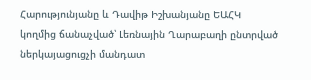Հարությունյանը և Դավիթ Իշխանյանը ԵԱՀԿ կողմից ճանաչված՝ Լեռնային Ղարաբաղի ընտրված ներկայացուցչի մանդատ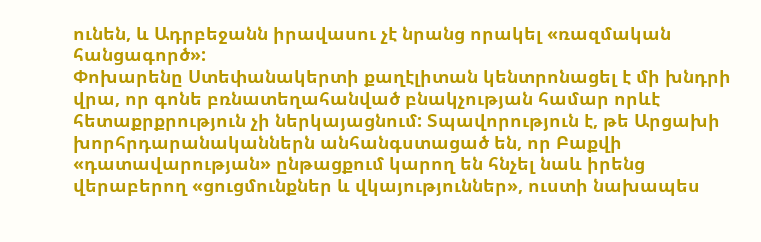ունեն, և Ադրբեջանն իրավասու չէ նրանց որակել «ռազմական հանցագործ»:
Փոխարենը Ստեփանակերտի քաղէլիտան կենտրոնացել է մի խնդրի վրա, որ գոնե բռնատեղահանված բնակչության համար որևէ հետաքրքրություն չի ներկայացնում: Տպավորություն է, թե Արցախի խորհրդարանականներն անհանգստացած են, որ Բաքվի «դատավարության» ընթացքում կարող են հնչել նաև իրենց վերաբերող «ցուցմունքներ և վկայություններ», ուստի նախապես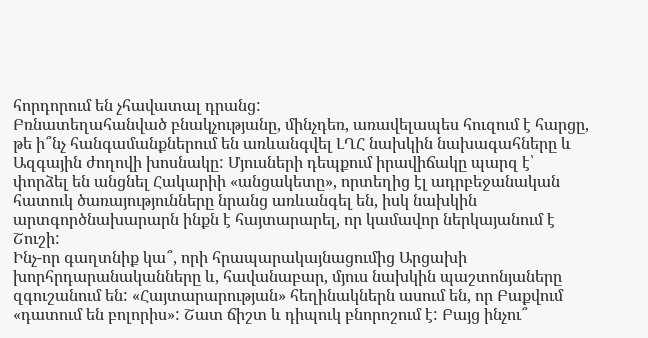հորդորում են չհավատալ դրանց:
Բռնատեղահանված բնակչությանը, մինչդեռ, առավելապես հուզում է հարցը, թե ի՞նչ հանգամանքներում են առևանգվել ԼՂՀ նախկին նախագահները և Ազգային ժողովի խոսնակը: Մյուսների դեպքում իրավիճակը պարզ է՝ փորձել են անցնել Հակարիի «անցակետը», որտեղից էլ ադրբեջանական հատուկ ծառայությունները նրանց առևանգել են, իսկ նախկին արտգործնախարարն ինքն է հայտարարել, որ կամավոր ներկայանում է Շուշի:
Ինչ-որ գաղտնիք կա՞, որի հրապարակայնացումից Արցախի խորհրդարանականները և, հավանաբար, մյուս նախկին պաշտոնյաները զգուշանում են: «Հայտարարության» հեղինակներն ասում են, որ Բաքվում «դատում են բոլորիս»: Շատ ճիշտ և դիպուկ բնորոշում է: Բայց ինչու՞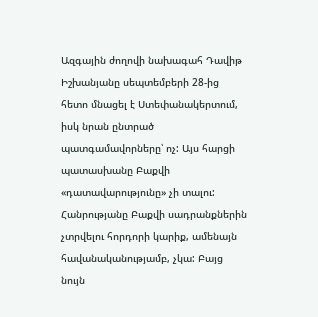Ազգային ժողովի նախագահ Դավիթ Իշխանյանը սեպտեմբերի 28-ից հետո մնացել է Ստեփանակերտում, իսկ նրան ընտրած պատգամավորները՝ ոչ: Այս հարցի պատասխանը Բաքվի «դատավարությունը» չի տալու:
Հանրությանը Բաքվի սադրանքներին չտրվելու հորդորի կարիք, ամենայն հավանականությամբ, չկա: Բայց նույն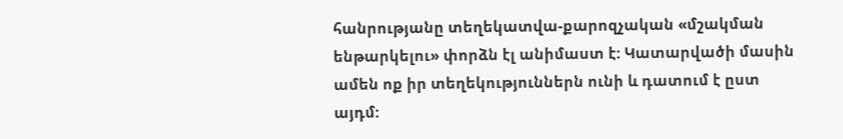հանրությանը տեղեկատվա-քարոզչական «մշակման ենթարկելու» փորձն էլ անիմաստ է: Կատարվածի մասին ամեն ոք իր տեղեկություններն ունի և դատում է ըստ այդմ: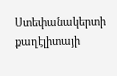Ստեփանակերտի քաղէլիտայի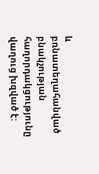և բռնատեղահանված բնակչության հաղորդակցությունը վաղուց խզված է: